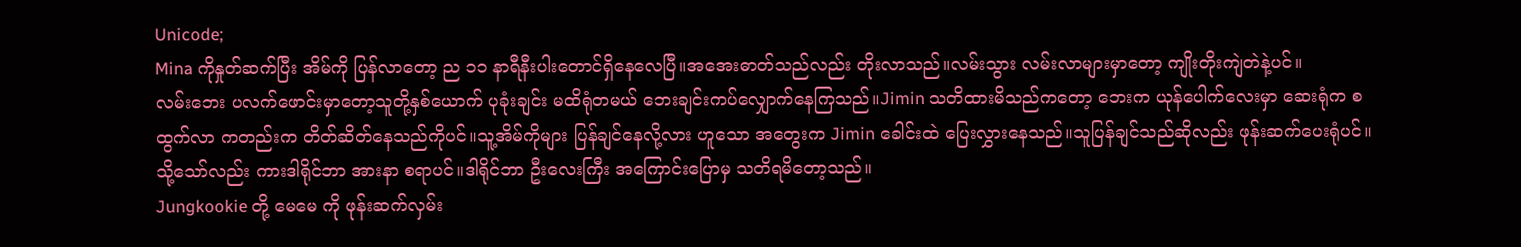Unicode;
Mina ကိုနှုတ်ဆက်ပြီး အိမ်ကို ပြန်လာတော့ ည ၁၁ နာရီနီးပါးတောင်ရှိနေလေပြီ။အအေးဓာတ်သည်လည်း တိုးလာသည်။လမ်းသွား လမ်းလာများမှာတော့ ကျိုးတိုးကျဲတဲနဲ့ပင်။
လမ်းဘေး ပလက်ဖောင်းမှာတော့သူတို့နှစ်ယောက် ပုခုံးချင်း မထိရုံတမယ် ဘေးချင်းကပ်လျှောက်နေကြသည်။Jimin သတိထားမိသည်ကတော့ ဘေးက ယုန်ပေါက်လေးမှာ ဆေးရုံက စထွက်လာ ကတည်းက တိတ်ဆိတ်နေသည်ကိုပင်။သူ့အိမ်ကိုများ ပြန်ချင်နေလို့လား ဟူသော အတွေးက Jimin ခေါင်းထဲ ပြေးလွှားနေသည်။သူပြန်ချင်သည်ဆိုလည်း ဖုန်းဆက်ပေးရုံပင်။သို့သော်လည်း ကားဒါရိုင်ဘာ အားနာ စရာပင်။ဒါရိုင်ဘာ ဦးလေးကြီး အကြောင်းပြောမှ သတိရမိတော့သည်။
Jungkookie တို့ မေမေ ကို ဖုန်းဆက်လှမ်း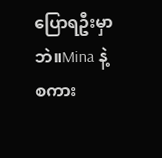ပြောရဦးမှာဘဲ။Mina နဲ့ စကား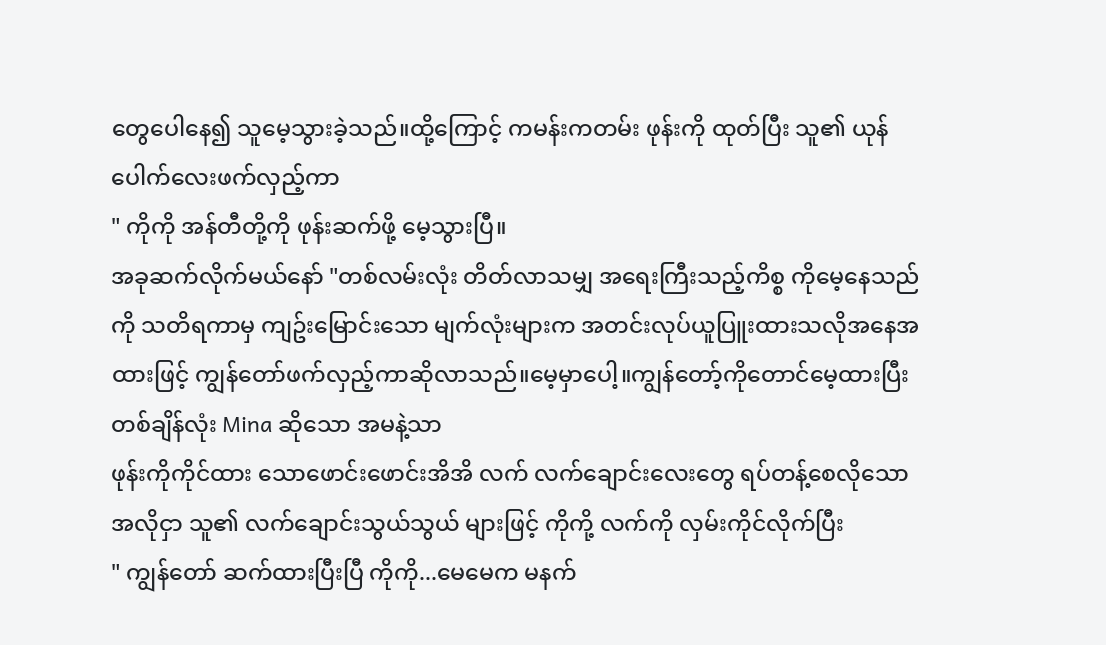တွေပေါနေ၍ သူမေ့သွားခဲ့သည်။ထို့ကြောင့် ကမန်းကတမ်း ဖုန်းကို ထုတ်ပြီး သူ၏ ယုန်ပေါက်လေးဖက်လှည့်ကာ
" ကိုကို အန်တီတို့ကို ဖုန်းဆက်ဖို့ မေ့သွားပြီ။
အခုဆက်လိုက်မယ်နော် "တစ်လမ်းလုံး တိတ်လာသမျှ အရေးကြီးသည့်ကိစ္စ ကိုမေ့နေသည်ကို သတိရကာမှ ကျဥ်းမြောင်းသော မျက်လုံးများက အတင်းလုပ်ယူပြူးထားသလိုအနေအထားဖြင့် ကျွန်တော်ဖက်လှည့်ကာဆိုလာသည်။မေ့မှာပေါ့။ကျွန်တော့်ကိုတောင်မေ့ထားပြီး တစ်ချိန်လုံး Mina ဆိုသော အမနဲ့သာ
ဖုန်းကိုကိုင်ထား သောဖောင်းဖောင်းအိအိ လက် လက်ချောင်းလေးတွေ ရပ်တန့်စေလိုသော အလိုငှာ သူ၏ လက်ချောင်းသွယ်သွယ် များဖြင့် ကိုကို့ လက်ကို လှမ်းကိုင်လိုက်ပြီး
" ကျွန်တော် ဆက်ထားပြီးပြီ ကိုကို...မေမေက မနက်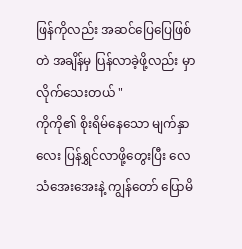ဖြန်ကိုလည်း အဆင်ပြေပြေဖြစ်တဲ အချိန်မှ ပြန်လာခဲ့ဖို့လည်း မှာလိုက်သေးတယ် "
ကိုကို၏ စိုးရိမ်နေသော မျက်နှာလေး ပြန်ရွှင်လာဖို့တွေးပြီး လေသံအေးအေးနဲ့ ကျွန်တော် ပြောမိ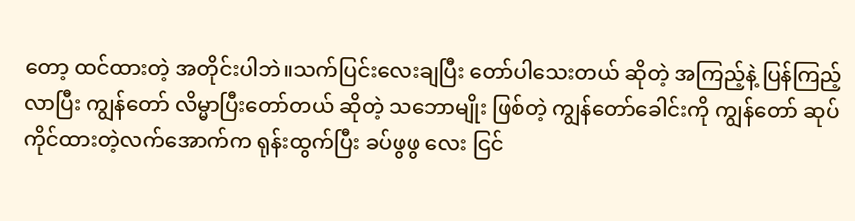တော့ ထင်ထားတဲ့ အတိုင်းပါဘဲ။သက်ပြင်းလေးချပြီး တော်ပါသေးတယ် ဆိုတဲ့ အကြည့်နဲ့ ပြန်ကြည့်လာပြီး ကျွန်တော် လိမ္မာပြီးတော်တယ် ဆိုတဲ့ သဘောမျိုး ဖြစ်တဲ့ ကျွန်တော်ခေါင်းကို ကျွန်တော် ဆုပ်ကိုင်ထားတဲ့လက်အောက်က ရုန်းထွက်ပြီး ခပ်ဖွဖွ လေး ငြင်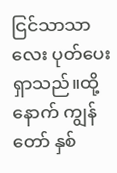ငြင်သာသာလေး ပုတ်ပေးရှာသည်။ထို့နောက် ကျွန်တော် နှစ်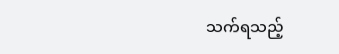သက်ရသည့်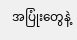အပြုံးတွေနဲ့